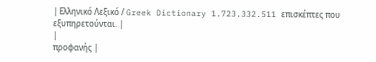| Ελληνικό Λεξικό / Greek Dictionary 1.723.332.511 επισκέπτες που εξυπηρετούνται. |
|
προφανής |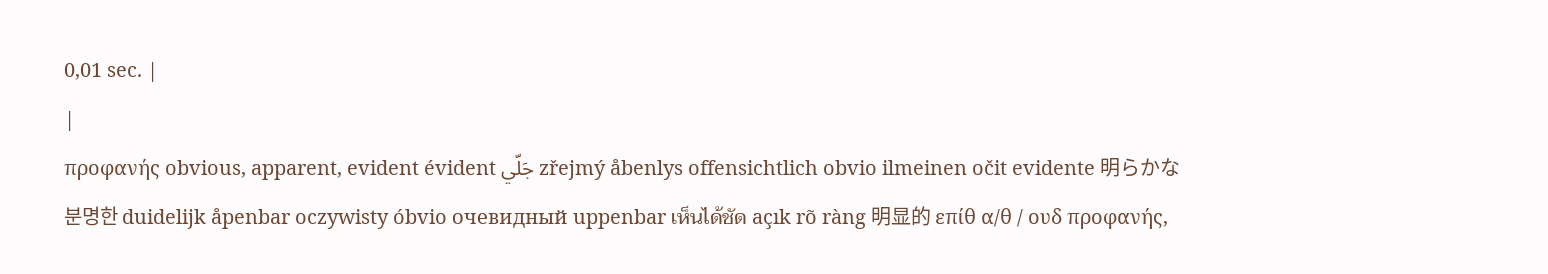0,01 sec. |
|
προφανής obvious, apparent, evident évident جَلّي zřejmý åbenlys offensichtlich obvio ilmeinen očit evidente 明らかな 분명한 duidelijk åpenbar oczywisty óbvio очевидный uppenbar เห็นได้ชัด açık rõ ràng 明显的 επίθ α/θ / ουδ προφανής,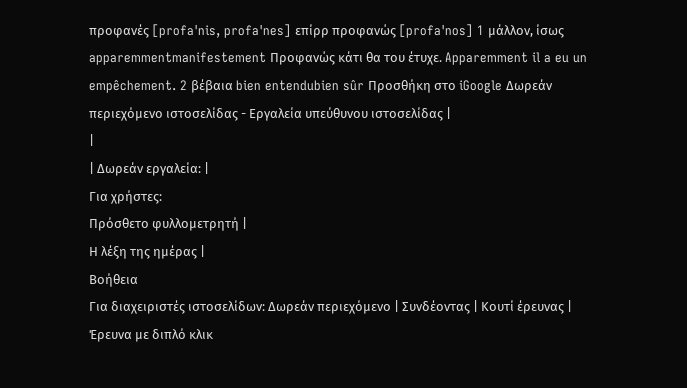προφανές [profa'nis, profa'nes] επίρρ προφανώς [profa'nos] 1 μάλλον, ίσως apparemmentmanifestement Προφανώς κάτι θα του έτυχε. Apparemment il a eu un empêchement. 2 βέβαια bien entendubien sûr Προσθήκη στο iGoogle Δωρεάν περιεχόμενο ιστοσελίδας - Εργαλεία υπεύθυνου ιστοσελίδας |
|
| Δωρεάν εργαλεία: |
Για χρήστες:
Πρόσθετο φυλλομετρητή |
Η λέξη της ημέρας |
Βοήθεια
Για διαχειριστές ιστοσελίδων: Δωρεάν περιεχόμενο | Συνδέοντας | Κουτί έρευνας | Έρευνα με διπλό κλικ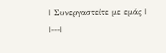| Συνεργαστείτε με εμάς |
|---|